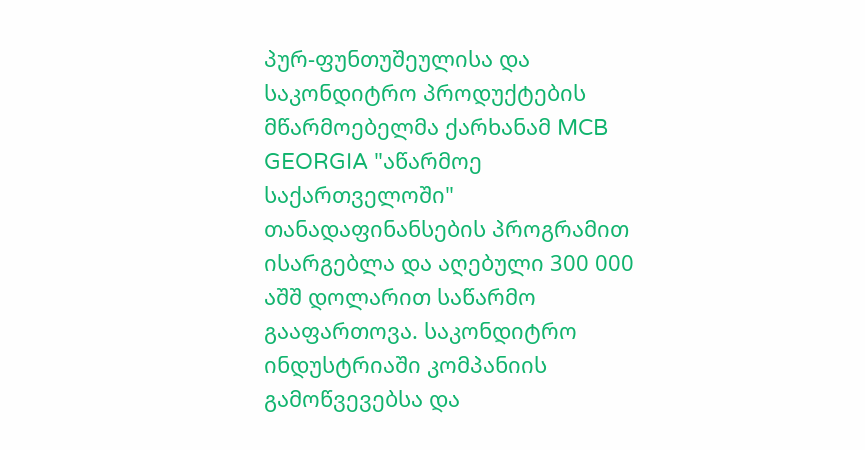პურ-ფუნთუშეულისა და საკონდიტრო პროდუქტების მწარმოებელმა ქარხანამ MCB GEORGIA "აწარმოე საქართველოში" თანადაფინანსების პროგრამით ისარგებლა და აღებული 300 000 აშშ დოლარით საწარმო გააფართოვა. საკონდიტრო ინდუსტრიაში კომპანიის გამოწვევებსა და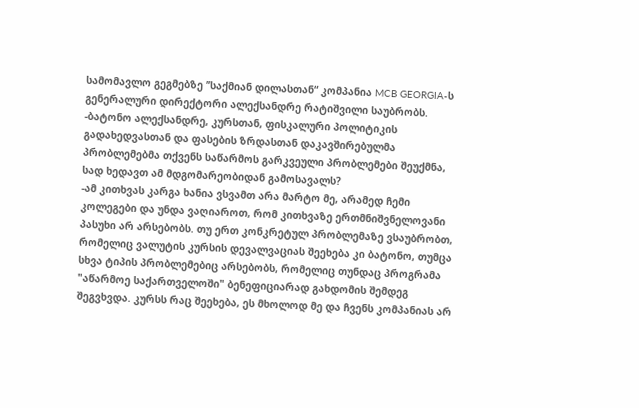სამომავლო გეგმებზე ’’საქმიან დილასთან“ კომპანია MCB GEORGIA-ს გენერალური დირექტორი ალექსანდრე რატიშვილი საუბრობს.
-ბატონო ალექსანდრე, კურსთან, ფისკალური პოლიტიკის გადახედვასთან და ფასების ზრდასთან დაკავშირებულმა პრობლემებმა თქვენს საწარმოს გარკვეული პრობლემები შეუქმნა, სად ხედავთ ამ მდგომარეობიდან გამოსავალს?
-ამ კითხვას კარგა ხანია ვსვამთ არა მარტო მე, არამედ ჩემი კოლეგები და უნდა ვაღიაროთ, რომ კითხვაზე ერთმნიშვნელოვანი პასუხი არ არსებობს. თუ ერთ კონკრეტულ პრობლემაზე ვსაუბრობთ, რომელიც ვალუტის კურსის დევალვაციას შეეხება კი ბატონო, თუმცა სხვა ტიპის პრობლემებიც არსებობს, რომელიც თუნდაც პროგრამა "აწარმოე საქართველოში" ბენეფიციარად გახდომის შემდეგ შეგვხვდა. კურსს რაც შეეხება, ეს მხოლოდ მე და ჩვენს კომპანიას არ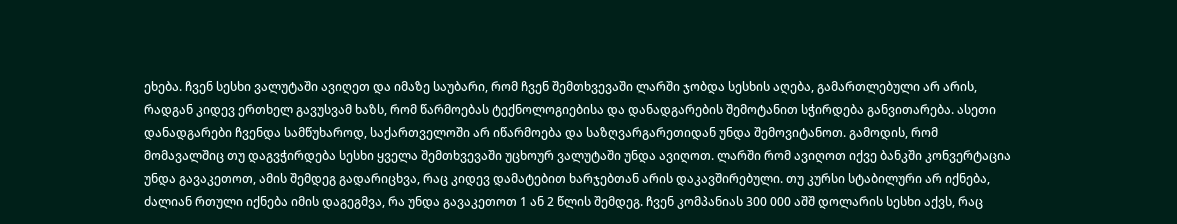ეხება. ჩვენ სესხი ვალუტაში ავიღეთ და იმაზე საუბარი, რომ ჩვენ შემთხვევაში ლარში ჯობდა სესხის აღება, გამართლებული არ არის, რადგან კიდევ ერთხელ გავუსვამ ხაზს, რომ წარმოებას ტექნოლოგიებისა და დანადგარების შემოტანით სჭირდება განვითარება. ასეთი დანადგარები ჩვენდა სამწუხაროდ, საქართველოში არ იწარმოება და საზღვარგარეთიდან უნდა შემოვიტანოთ. გამოდის, რომ მომავალშიც თუ დაგვჭირდება სესხი ყველა შემთხვევაში უცხოურ ვალუტაში უნდა ავიღოთ. ლარში რომ ავიღოთ იქვე ბანკში კონვერტაცია უნდა გავაკეთოთ, ამის შემდეგ გადარიცხვა, რაც კიდევ დამატებით ხარჯებთან არის დაკავშირებული. თუ კურსი სტაბილური არ იქნება, ძალიან რთული იქნება იმის დაგეგმვა, რა უნდა გავაკეთოთ 1 ან 2 წლის შემდეგ. ჩვენ კომპანიას 300 000 აშშ დოლარის სესხი აქვს, რაც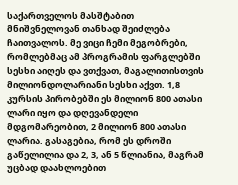საქართველოს მასშტაბით მნიშვნელოვან თანხად შეიძლება ჩაითვალოს. მე ვიცი ჩემი მეგობრები, რომლებმაც ამ პროგრამის ფარგლებში სესხი აიღეს და ვთქვათ, მაგალითისთვის მილიონდოლარიანი სესხი აქვთ. 1,8 კურსის პირობებში ეს მილიონ 800 ათასი ლარი იყო და დღევანდელი მდგომარეობით, 2 მილიონ 800 ათასი ლარია. გასაგებია, რომ ეს დროში გაწელილია და 2, 3, ან 5 წლიანია, მაგრამ უცბად დაახლოებით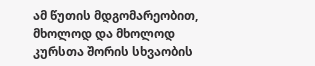ამ წუთის მდგომარეობით, მხოლოდ და მხოლოდ კურსთა შორის სხვაობის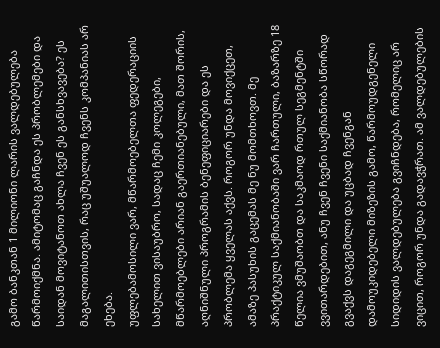გამო ბანკთან 1 მილიონი ლარის ვალდებულება წარმოიქმნა. ამიტომაც გაჩნდა ეს პრობლემები და საიდან მოვიტანოთ ახლა ჩვენ ეს განსხვავება? ეს მაგალითისთვის, რაც უშუალოდ ჩვენს კომპანიას არ ეხება.
უფლებამოსილი ვარ, მწარმოებელთა ფედერაციის სახელით ვისაუბრო, სადაც ჩემი კოლეგები, მწარმოებლები არიან გაერთიანებული, მათ შორის, აღნიშნული პროგრამის ბენეფიციარები და ეს პრობლემა ყველას აქვს. როგორ უნდა მოვიქცეთ, ამაზე პასუხის გაცემას მე ნუ მომთხოვთ. მე პრაქტიკულ საქმიანობაში ვარ ჩართული, ბაზარზე 18 წელია ვმუშაობთ და საკმაოდ რთულ სეგმენტში ვვითარდებით, ანუ ჩვენ ჩვენი საქმიანობა სწორად გვაქვს დაგეგმილი და უცბად ჩვენგან დამოუკიდებელი მიზეზის გამო, წარმოუდგენელი სიდიდის ვალდებულება გვიჩნდება, რომელიც არ ვიცით, როგორ უნდა გადავჭრათ. ამ ვალდებულების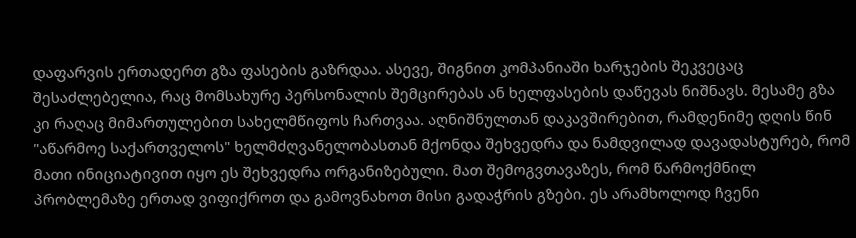დაფარვის ერთადერთ გზა ფასების გაზრდაა. ასევე, შიგნით კომპანიაში ხარჯების შეკვეცაც შესაძლებელია, რაც მომსახურე პერსონალის შემცირებას ან ხელფასების დაწევას ნიშნავს. მესამე გზა კი რაღაც მიმართულებით სახელმწიფოს ჩართვაა. აღნიშნულთან დაკავშირებით, რამდენიმე დღის წინ "აწარმოე საქართველოს" ხელმძღვანელობასთან მქონდა შეხვედრა და ნამდვილად დავადასტურებ, რომ მათი ინიციატივით იყო ეს შეხვედრა ორგანიზებული. მათ შემოგვთავაზეს, რომ წარმოქმნილ პრობლემაზე ერთად ვიფიქროთ და გამოვნახოთ მისი გადაჭრის გზები. ეს არამხოლოდ ჩვენი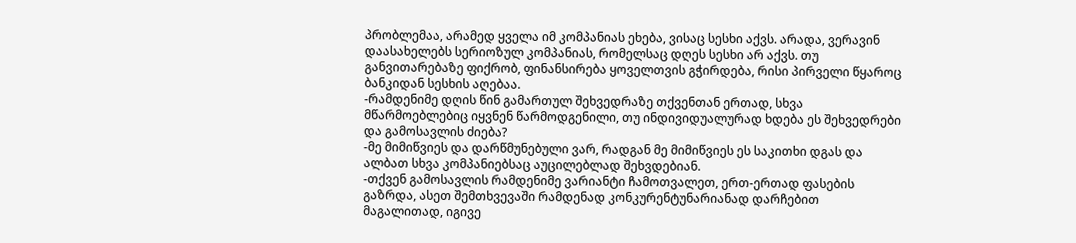პრობლემაა, არამედ ყველა იმ კომპანიას ეხება, ვისაც სესხი აქვს. არადა, ვერავინ დაასახელებს სერიოზულ კომპანიას, რომელსაც დღეს სესხი არ აქვს. თუ განვითარებაზე ფიქრობ, ფინანსირება ყოველთვის გჭირდება, რისი პირველი წყაროც ბანკიდან სესხის აღებაა.
-რამდენიმე დღის წინ გამართულ შეხვედრაზე თქვენთან ერთად, სხვა მწარმოებლებიც იყვნენ წარმოდგენილი, თუ ინდივიდუალურად ხდება ეს შეხვედრები და გამოსავლის ძიება?
-მე მიმიწვიეს და დარწმუნებული ვარ, რადგან მე მიმიწვიეს ეს საკითხი დგას და ალბათ სხვა კომპანიებსაც აუცილებლად შეხვდებიან.
-თქვენ გამოსავლის რამდენიმე ვარიანტი ჩამოთვალეთ, ერთ-ერთად ფასების გაზრდა, ასეთ შემთხვევაში რამდენად კონკურენტუნარიანად დარჩებით მაგალითად, იგივე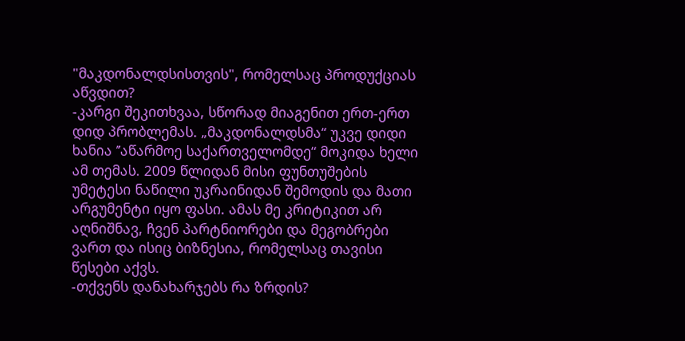"მაკდონალდსისთვის", რომელსაც პროდუქციას აწვდით?
-კარგი შეკითხვაა, სწორად მიაგენით ერთ-ერთ დიდ პრობლემას. „მაკდონალდსმა“ უკვე დიდი ხანია ’’აწარმოე საქართველომდე“ მოკიდა ხელი ამ თემას. 2009 წლიდან მისი ფუნთუშების უმეტესი ნაწილი უკრაინიდან შემოდის და მათი არგუმენტი იყო ფასი. ამას მე კრიტიკით არ აღნიშნავ, ჩვენ პარტნიორები და მეგობრები ვართ და ისიც ბიზნესია, რომელსაც თავისი წესები აქვს.
-თქვენს დანახარჯებს რა ზრდის?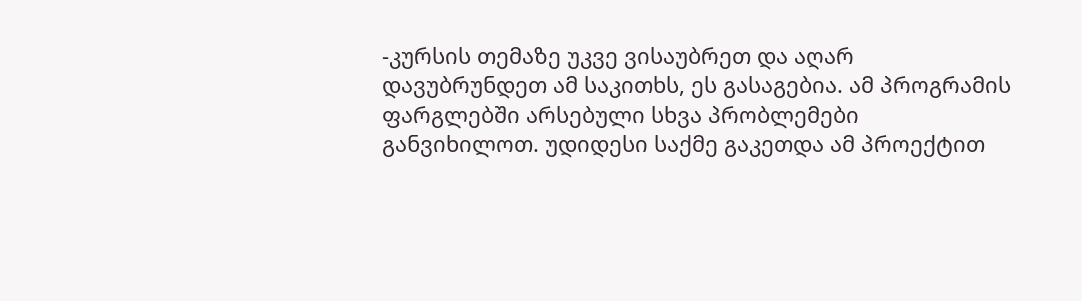-კურსის თემაზე უკვე ვისაუბრეთ და აღარ დავუბრუნდეთ ამ საკითხს, ეს გასაგებია. ამ პროგრამის ფარგლებში არსებული სხვა პრობლემები განვიხილოთ. უდიდესი საქმე გაკეთდა ამ პროექტით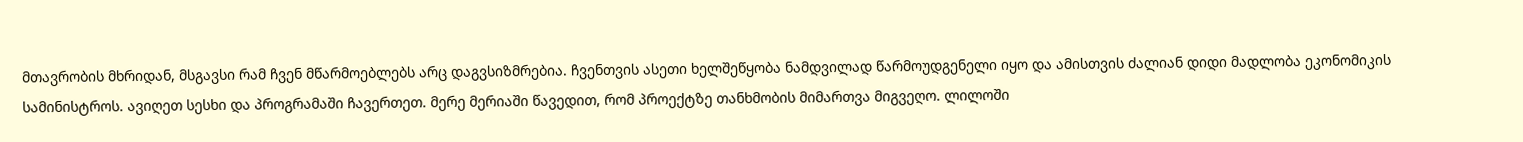მთავრობის მხრიდან, მსგავსი რამ ჩვენ მწარმოებლებს არც დაგვსიზმრებია. ჩვენთვის ასეთი ხელშეწყობა ნამდვილად წარმოუდგენელი იყო და ამისთვის ძალიან დიდი მადლობა ეკონომიკის სამინისტროს. ავიღეთ სესხი და პროგრამაში ჩავერთეთ. მერე მერიაში წავედით, რომ პროექტზე თანხმობის მიმართვა მიგვეღო. ლილოში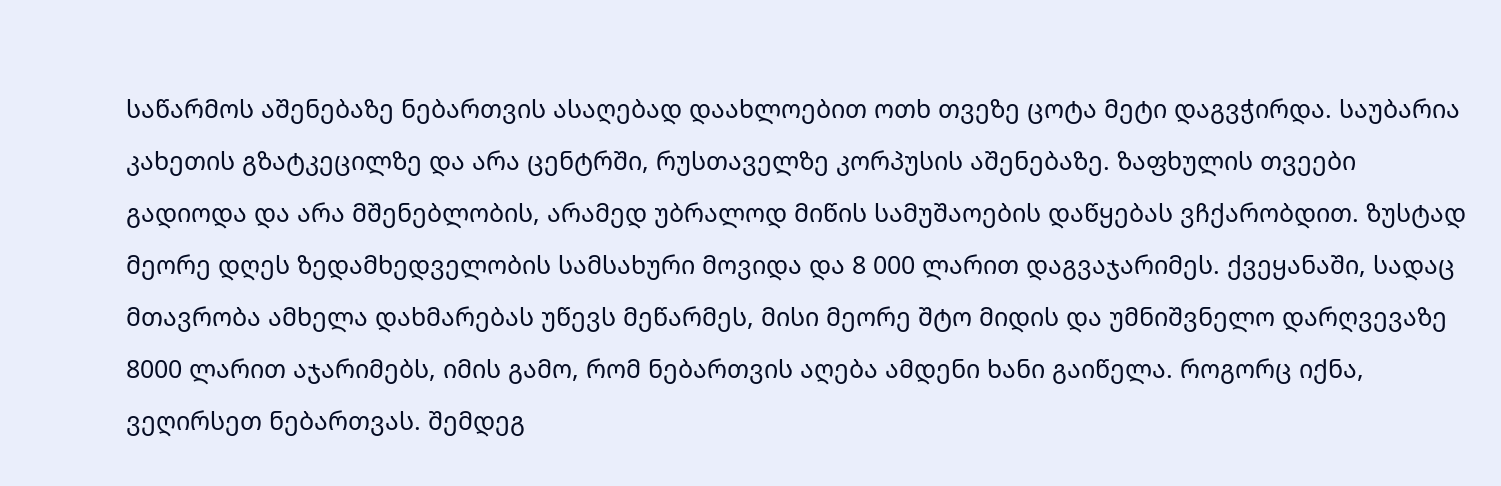საწარმოს აშენებაზე ნებართვის ასაღებად დაახლოებით ოთხ თვეზე ცოტა მეტი დაგვჭირდა. საუბარია კახეთის გზატკეცილზე და არა ცენტრში, რუსთაველზე კორპუსის აშენებაზე. ზაფხულის თვეები გადიოდა და არა მშენებლობის, არამედ უბრალოდ მიწის სამუშაოების დაწყებას ვჩქარობდით. ზუსტად მეორე დღეს ზედამხედველობის სამსახური მოვიდა და 8 000 ლარით დაგვაჯარიმეს. ქვეყანაში, სადაც მთავრობა ამხელა დახმარებას უწევს მეწარმეს, მისი მეორე შტო მიდის და უმნიშვნელო დარღვევაზე 8000 ლარით აჯარიმებს, იმის გამო, რომ ნებართვის აღება ამდენი ხანი გაიწელა. როგორც იქნა, ვეღირსეთ ნებართვას. შემდეგ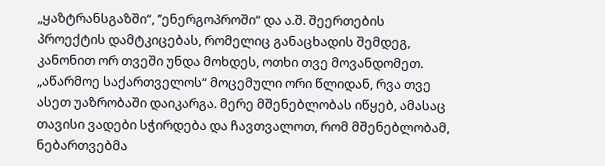„ყაზტრანსგაზში“, ’’ენერგოპროში“ და ა.შ. შეერთების პროექტის დამტკიცებას, რომელიც განაცხადის შემდეგ, კანონით ორ თვეში უნდა მოხდეს, ოთხი თვე მოვანდომეთ. „აწარმოე საქართველოს“ მოცემული ორი წლიდან, რვა თვე ასეთ უაზრობაში დაიკარგა. მერე მშენებლობას იწყებ, ამასაც თავისი ვადები სჭირდება და ჩავთვალოთ, რომ მშენებლობამ, ნებართვებმა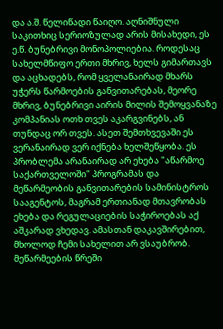და ა.შ. წელიწადი წაიღო. აღნიშნული საკითხიც სერიოზულად არის მისახედი, ეს ე.წ. ბუნებრივი მონოპოლიებია. როდესაც სახელმწიფო ერთი მხრივ, ხელს გიმართავს და აცხადებს, რომ ყველანაირად მხარს უჭერს წარმოების განვითარებას, მეორე მხრივ, ბუნებრივი აირის მილის შემოყვანაზე კომპანიას ოთხ თვეს აკარგვინებს, ან თუნდაც ორ თვეს. ასეთ შემთხვევაში ეს ვერანაირად ვერ იქნება ხელშეწყობა. ეს პრობლემა არანაირად არ ეხება "აწარმოე საქართველოში" პროგრამას და მეწარმეობის განვითარების სამინისტროს სააგენტოს, მაგრამ ერთიანად მთავრობას ეხება და რეგულაციების საჭიროებას აქ აშკარად ვხედავ. ამასთან დაკავშირებით, მხოლოდ ჩემი სახელით არ ვსაუბრობ. მეწარმეების წრეში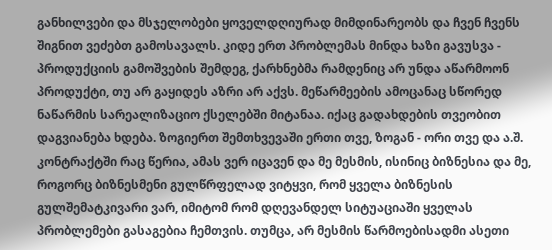განხილვები და მსჯელობები ყოველდღიურად მიმდინარეობს და ჩვენ ჩვენს შიგნით ვეძებთ გამოსავალს. კიდე ერთ პრობლემას მინდა ხაზი გავუსვა - პროდუქციის გამოშვების შემდეგ, ქარხნებმა რამდენიც არ უნდა აწარმოონ პროდუქტი, თუ არ გაყიდეს აზრი არ აქვს. მეწარმეების ამოცანაც სწორედ ნაწარმის სარეალიზაციო ქსელებში მიტანაა. იქაც გადახდების თვეობით დაგვიანება ხდება. ზოგიერთ შემთხვევაში ერთი თვე, ზოგან - ორი თვე და ა.შ. კონტრაქტში რაც წერია, ამას ვერ იცავენ და მე მესმის, ისინიც ბიზნესია და მე, როგორც ბიზნესმენი გულწრფელად ვიტყვი, რომ ყველა ბიზნესის გულშემატკივარი ვარ, იმიტომ რომ დღევანდელ სიტუაციაში ყველას პრობლემები გასაგებია ჩემთვის. თუმცა, არ მესმის წარმოებისადმი ასეთი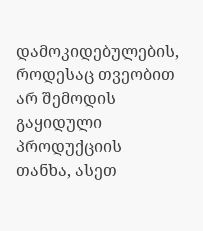დამოკიდებულების, როდესაც თვეობით არ შემოდის გაყიდული პროდუქციის თანხა, ასეთ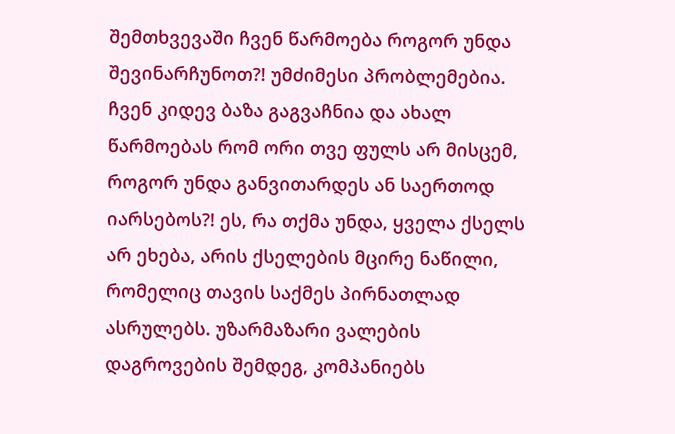შემთხვევაში ჩვენ წარმოება როგორ უნდა შევინარჩუნოთ?! უმძიმესი პრობლემებია. ჩვენ კიდევ ბაზა გაგვაჩნია და ახალ წარმოებას რომ ორი თვე ფულს არ მისცემ, როგორ უნდა განვითარდეს ან საერთოდ იარსებოს?! ეს, რა თქმა უნდა, ყველა ქსელს არ ეხება, არის ქსელების მცირე ნაწილი, რომელიც თავის საქმეს პირნათლად ასრულებს. უზარმაზარი ვალების დაგროვების შემდეგ, კომპანიებს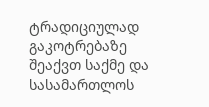ტრადიციულად გაკოტრებაზე შეაქვთ საქმე და სასამართლოს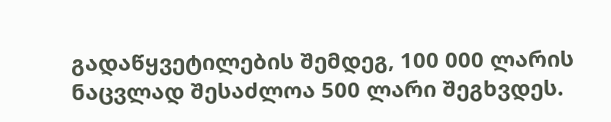გადაწყვეტილების შემდეგ, 100 000 ლარის ნაცვლად შესაძლოა 500 ლარი შეგხვდეს.